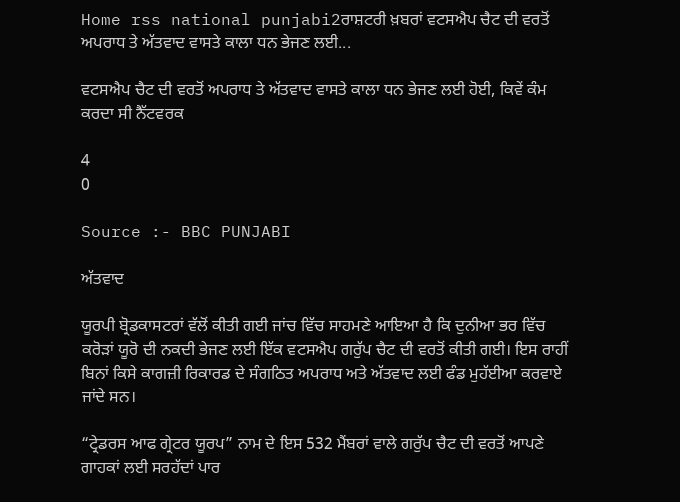Home rss national punjabi2ਰਾਸ਼ਟਰੀ ਖ਼ਬਰਾਂ ਵਟਸਐਪ ਚੈਟ ਦੀ ਵਰਤੋਂ ਅਪਰਾਧ ਤੇ ਅੱਤਵਾਦ ਵਾਸਤੇ ਕਾਲਾ ਧਨ ਭੇਜਣ ਲਈ...

ਵਟਸਐਪ ਚੈਟ ਦੀ ਵਰਤੋਂ ਅਪਰਾਧ ਤੇ ਅੱਤਵਾਦ ਵਾਸਤੇ ਕਾਲਾ ਧਨ ਭੇਜਣ ਲਈ ਹੋਈ, ਕਿਵੇਂ ਕੰਮ ਕਰਦਾ ਸੀ ਨੈੱਟਵਰਕ

4
0

Source :- BBC PUNJABI

ਅੱਤਵਾਦ

ਯੂਰਪੀ ਬ੍ਰੋਡਕਾਸਟਰਾਂ ਵੱਲੋਂ ਕੀਤੀ ਗਈ ਜਾਂਚ ਵਿੱਚ ਸਾਹਮਣੇ ਆਇਆ ਹੈ ਕਿ ਦੁਨੀਆ ਭਰ ਵਿੱਚ ਕਰੋੜਾਂ ਯੂਰੋ ਦੀ ਨਕਦੀ ਭੇਜਣ ਲਈ ਇੱਕ ਵਟਸਐਪ ਗਰੁੱਪ ਚੈਟ ਦੀ ਵਰਤੋਂ ਕੀਤੀ ਗਈ। ਇਸ ਰਾਹੀਂ ਬਿਨਾਂ ਕਿਸੇ ਕਾਗਜ਼ੀ ਰਿਕਾਰਡ ਦੇ ਸੰਗਠਿਤ ਅਪਰਾਧ ਅਤੇ ਅੱਤਵਾਦ ਲਈ ਫੰਡ ਮੁਹੱਈਆ ਕਰਵਾਏ ਜਾਂਦੇ ਸਨ।

“ਟ੍ਰੇਡਰਸ ਆਫ ਗ੍ਰੇਟਰ ਯੂਰਪ” ਨਾਮ ਦੇ ਇਸ 532 ਮੈਂਬਰਾਂ ਵਾਲੇ ਗਰੁੱਪ ਚੈਟ ਦੀ ਵਰਤੋਂ ਆਪਣੇ ਗਾਹਕਾਂ ਲਈ ਸਰਹੱਦਾਂ ਪਾਰ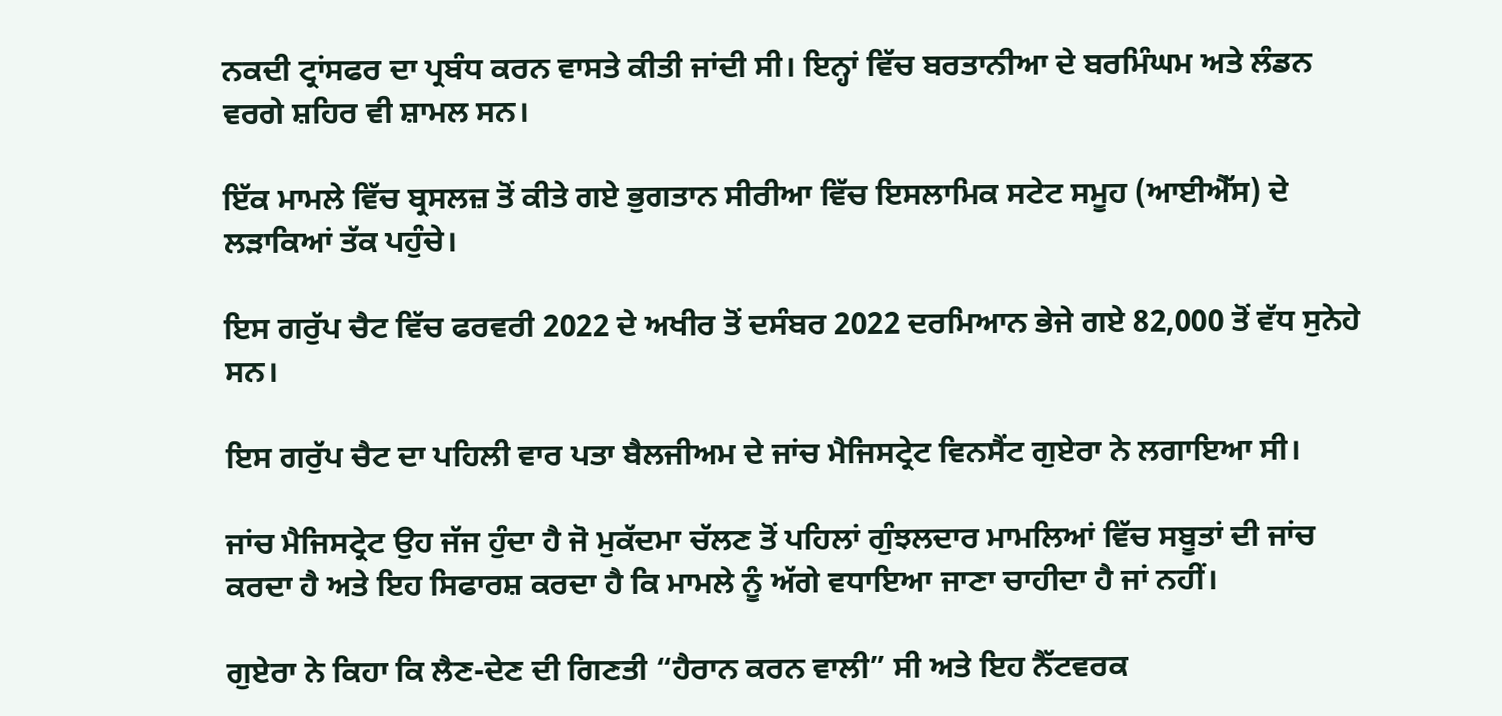ਨਕਦੀ ਟ੍ਰਾਂਸਫਰ ਦਾ ਪ੍ਰਬੰਧ ਕਰਨ ਵਾਸਤੇ ਕੀਤੀ ਜਾਂਦੀ ਸੀ। ਇਨ੍ਹਾਂ ਵਿੱਚ ਬਰਤਾਨੀਆ ਦੇ ਬਰਮਿੰਘਮ ਅਤੇ ਲੰਡਨ ਵਰਗੇ ਸ਼ਹਿਰ ਵੀ ਸ਼ਾਮਲ ਸਨ।

ਇੱਕ ਮਾਮਲੇ ਵਿੱਚ ਬ੍ਰਸਲਜ਼ ਤੋਂ ਕੀਤੇ ਗਏ ਭੁਗਤਾਨ ਸੀਰੀਆ ਵਿੱਚ ਇਸਲਾਮਿਕ ਸਟੇਟ ਸਮੂਹ (ਆਈਐੱਸ) ਦੇ ਲੜਾਕਿਆਂ ਤੱਕ ਪਹੁੰਚੇ।

ਇਸ ਗਰੁੱਪ ਚੈਟ ਵਿੱਚ ਫਰਵਰੀ 2022 ਦੇ ਅਖੀਰ ਤੋਂ ਦਸੰਬਰ 2022 ਦਰਮਿਆਨ ਭੇਜੇ ਗਏ 82,000 ਤੋਂ ਵੱਧ ਸੁਨੇਹੇ ਸਨ।

ਇਸ ਗਰੁੱਪ ਚੈਟ ਦਾ ਪਹਿਲੀ ਵਾਰ ਪਤਾ ਬੈਲਜੀਅਮ ਦੇ ਜਾਂਚ ਮੈਜਿਸਟ੍ਰੇਟ ਵਿਨਸੈਂਟ ਗੁਏਰਾ ਨੇ ਲਗਾਇਆ ਸੀ।

ਜਾਂਚ ਮੈਜਿਸਟ੍ਰੇਟ ਉਹ ਜੱਜ ਹੁੰਦਾ ਹੈ ਜੋ ਮੁਕੱਦਮਾ ਚੱਲਣ ਤੋਂ ਪਹਿਲਾਂ ਗੁੰਝਲਦਾਰ ਮਾਮਲਿਆਂ ਵਿੱਚ ਸਬੂਤਾਂ ਦੀ ਜਾਂਚ ਕਰਦਾ ਹੈ ਅਤੇ ਇਹ ਸਿਫਾਰਸ਼ ਕਰਦਾ ਹੈ ਕਿ ਮਾਮਲੇ ਨੂੰ ਅੱਗੇ ਵਧਾਇਆ ਜਾਣਾ ਚਾਹੀਦਾ ਹੈ ਜਾਂ ਨਹੀਂ।

ਗੁਏਰਾ ਨੇ ਕਿਹਾ ਕਿ ਲੈਣ-ਦੇਣ ਦੀ ਗਿਣਤੀ “ਹੈਰਾਨ ਕਰਨ ਵਾਲੀ” ਸੀ ਅਤੇ ਇਹ ਨੈੱਟਵਰਕ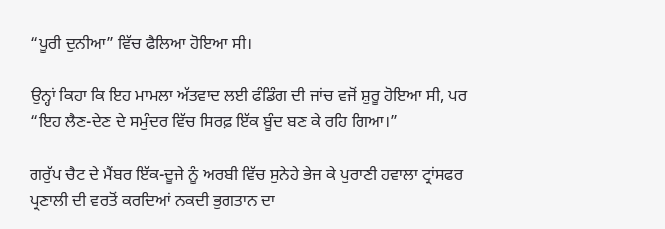“ਪੂਰੀ ਦੁਨੀਆ” ਵਿੱਚ ਫੈਲਿਆ ਹੋਇਆ ਸੀ।

ਉਨ੍ਹਾਂ ਕਿਹਾ ਕਿ ਇਹ ਮਾਮਲਾ ਅੱਤਵਾਦ ਲਈ ਫੰਡਿੰਗ ਦੀ ਜਾਂਚ ਵਜੋਂ ਸ਼ੁਰੂ ਹੋਇਆ ਸੀ, ਪਰ “ਇਹ ਲੈਣ-ਦੇਣ ਦੇ ਸਮੁੰਦਰ ਵਿੱਚ ਸਿਰਫ਼ ਇੱਕ ਬੂੰਦ ਬਣ ਕੇ ਰਹਿ ਗਿਆ।”

ਗਰੁੱਪ ਚੈਟ ਦੇ ਮੈਂਬਰ ਇੱਕ-ਦੂਜੇ ਨੂੰ ਅਰਬੀ ਵਿੱਚ ਸੁਨੇਹੇ ਭੇਜ ਕੇ ਪੁਰਾਣੀ ਹਵਾਲਾ ਟ੍ਰਾਂਸਫਰ ਪ੍ਰਣਾਲੀ ਦੀ ਵਰਤੋਂ ਕਰਦਿਆਂ ਨਕਦੀ ਭੁਗਤਾਨ ਦਾ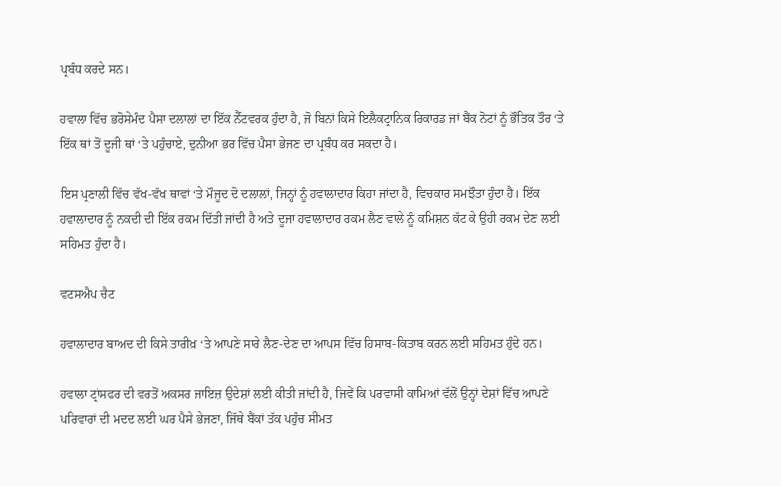ਪ੍ਰਬੰਧ ਕਰਦੇ ਸਨ।

ਹਵਾਲਾ ਵਿੱਚ ਭਰੋਸੇਮੰਦ ਪੈਸਾ ਦਲਾਲਾਂ ਦਾ ਇੱਕ ਨੈੱਟਵਰਕ ਹੁੰਦਾ ਹੈ, ਜੋ ਬਿਨਾਂ ਕਿਸੇ ਇਲੈਕਟ੍ਰਾਨਿਕ ਰਿਕਾਰਡ ਜਾਂ ਬੈਂਕ ਨੋਟਾਂ ਨੂੰ ਭੌਤਿਕ ਤੌਰ ‘ਤੇ ਇੱਕ ਥਾਂ ਤੋਂ ਦੂਜੀ ਥਾਂ ‘ਤੇ ਪਹੁੰਚਾਏ, ਦੁਨੀਆ ਭਰ ਵਿੱਚ ਪੈਸਾ ਭੇਜਣ ਦਾ ਪ੍ਰਬੰਧ ਕਰ ਸਕਦਾ ਹੈ।

ਇਸ ਪ੍ਰਣਾਲੀ ਵਿੱਚ ਵੱਖ-ਵੱਖ ਥਾਵਾਂ ‘ਤੇ ਮੌਜੂਦ ਦੋ ਦਲਾਲਾਂ, ਜਿਨ੍ਹਾਂ ਨੂੰ ਹਵਾਲਾਦਾਰ ਕਿਹਾ ਜਾਂਦਾ ਹੈ, ਵਿਚਕਾਰ ਸਮਝੌਤਾ ਹੁੰਦਾ ਹੈ। ਇੱਕ ਹਵਾਲਾਦਾਰ ਨੂੰ ਨਕਦੀ ਦੀ ਇੱਕ ਰਕਮ ਦਿੱਤੀ ਜਾਂਦੀ ਹੈ ਅਤੇ ਦੂਜਾ ਹਵਾਲਾਦਾਰ ਰਕਮ ਲੈਣ ਵਾਲੇ ਨੂੰ ਕਮਿਸ਼ਨ ਕੱਟ ਕੇ ਉਹੀ ਰਕਮ ਦੇਣ ਲਈ ਸਹਿਮਤ ਹੁੰਦਾ ਹੈ।

ਵਟਸਐਪ ਚੈਟ

ਹਵਾਲਾਦਾਰ ਬਾਅਦ ਦੀ ਕਿਸੇ ਤਾਰੀਖ਼ ‘ਤੇ ਆਪਣੇ ਸਾਰੇ ਲੈਣ-ਦੇਣ ਦਾ ਆਪਸ ਵਿੱਚ ਹਿਸਾਬ-ਕਿਤਾਬ ਕਰਨ ਲਈ ਸਹਿਮਤ ਹੁੰਦੇ ਹਨ।

ਹਵਾਲਾ ਟ੍ਰਾਂਸਫਰ ਦੀ ਵਰਤੋਂ ਅਕਸਰ ਜਾਇਜ਼ ਉਦੇਸ਼ਾਂ ਲਈ ਕੀਤੀ ਜਾਂਦੀ ਹੈ, ਜਿਵੇਂ ਕਿ ਪਰਵਾਸੀ ਕਾਮਿਆਂ ਵੱਲੋਂ ਉਨ੍ਹਾਂ ਦੇਸ਼ਾਂ ਵਿੱਚ ਆਪਣੇ ਪਰਿਵਾਰਾਂ ਦੀ ਮਦਦ ਲਈ ਘਰ ਪੈਸੇ ਭੇਜਣਾ, ਜਿੱਥੇ ਬੈਂਕਾਂ ਤੱਕ ਪਹੁੰਚ ਸੀਮਤ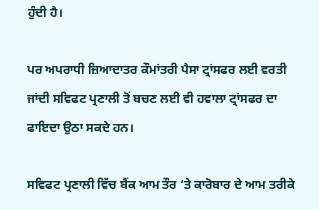ਹੁੰਦੀ ਹੈ।

ਪਰ ਅਪਰਾਧੀ ਜ਼ਿਆਦਾਤਰ ਕੌਮਾਂਤਰੀ ਪੈਸਾ ਟ੍ਰਾਂਸਫਰ ਲਈ ਵਰਤੀ ਜਾਂਦੀ ਸਵਿਫਟ ਪ੍ਰਣਾਲੀ ਤੋਂ ਬਚਣ ਲਈ ਵੀ ਹਵਾਲਾ ਟ੍ਰਾਂਸਫਰ ਦਾ ਫਾਇਦਾ ਉਠਾ ਸਕਦੇ ਹਨ।

ਸਵਿਫਟ ਪ੍ਰਣਾਲੀ ਵਿੱਚ ਬੈਂਕ ਆਮ ਤੌਰ ‘ਤੇ ਕਾਰੋਬਾਰ ਦੇ ਆਮ ਤਰੀਕੇ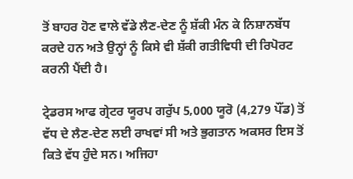ਤੋਂ ਬਾਹਰ ਹੋਣ ਵਾਲੇ ਵੱਡੇ ਲੈਣ-ਦੇਣ ਨੂੰ ਸ਼ੱਕੀ ਮੰਨ ਕੇ ਨਿਸ਼ਾਨਬੱਧ ਕਰਦੇ ਹਨ ਅਤੇ ਉਨ੍ਹਾਂ ਨੂੰ ਕਿਸੇ ਵੀ ਸ਼ੱਕੀ ਗਤੀਵਿਧੀ ਦੀ ਰਿਪੋਰਟ ਕਰਨੀ ਪੈਂਦੀ ਹੈ।

ਟ੍ਰੇਡਰਸ ਆਫ ਗ੍ਰੇਟਰ ਯੂਰਪ ਗਰੁੱਪ 5,000 ਯੂਰੋ (4,279 ਪੌਂਡ) ਤੋਂ ਵੱਧ ਦੇ ਲੈਣ-ਦੇਣ ਲਈ ਰਾਖਵਾਂ ਸੀ ਅਤੇ ਭੁਗਤਾਨ ਅਕਸਰ ਇਸ ਤੋਂ ਕਿਤੇ ਵੱਧ ਹੁੰਦੇ ਸਨ। ਅਜਿਹਾ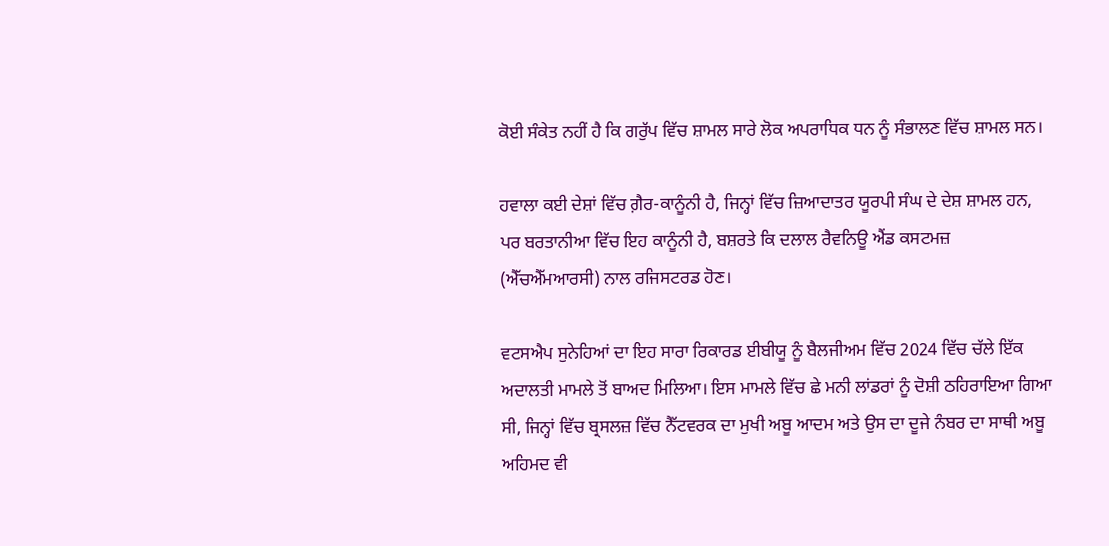ਕੋਈ ਸੰਕੇਤ ਨਹੀਂ ਹੈ ਕਿ ਗਰੁੱਪ ਵਿੱਚ ਸ਼ਾਮਲ ਸਾਰੇ ਲੋਕ ਅਪਰਾਧਿਕ ਧਨ ਨੂੰ ਸੰਭਾਲਣ ਵਿੱਚ ਸ਼ਾਮਲ ਸਨ।

ਹਵਾਲਾ ਕਈ ਦੇਸ਼ਾਂ ਵਿੱਚ ਗ਼ੈਰ-ਕਾਨੂੰਨੀ ਹੈ, ਜਿਨ੍ਹਾਂ ਵਿੱਚ ਜ਼ਿਆਦਾਤਰ ਯੂਰਪੀ ਸੰਘ ਦੇ ਦੇਸ਼ ਸ਼ਾਮਲ ਹਨ, ਪਰ ਬਰਤਾਨੀਆ ਵਿੱਚ ਇਹ ਕਾਨੂੰਨੀ ਹੈ, ਬਸ਼ਰਤੇ ਕਿ ਦਲਾਲ ਰੈਵਨਿਊ ਐਂਡ ਕਸਟਮਜ਼ (ਐੱਚਐੱਮਆਰਸੀ) ਨਾਲ ਰਜਿਸਟਰਡ ਹੋਣ।

ਵਟਸਐਪ ਸੁਨੇਹਿਆਂ ਦਾ ਇਹ ਸਾਰਾ ਰਿਕਾਰਡ ਈਬੀਯੂ ਨੂੰ ਬੈਲਜੀਅਮ ਵਿੱਚ 2024 ਵਿੱਚ ਚੱਲੇ ਇੱਕ ਅਦਾਲਤੀ ਮਾਮਲੇ ਤੋਂ ਬਾਅਦ ਮਿਲਿਆ। ਇਸ ਮਾਮਲੇ ਵਿੱਚ ਛੇ ਮਨੀ ਲਾਂਡਰਾਂ ਨੂੰ ਦੋਸ਼ੀ ਠਹਿਰਾਇਆ ਗਿਆ ਸੀ, ਜਿਨ੍ਹਾਂ ਵਿੱਚ ਬ੍ਰਸਲਜ਼ ਵਿੱਚ ਨੈੱਟਵਰਕ ਦਾ ਮੁਖੀ ਅਬੂ ਆਦਮ ਅਤੇ ਉਸ ਦਾ ਦੂਜੇ ਨੰਬਰ ਦਾ ਸਾਥੀ ਅਬੂ ਅਹਿਮਦ ਵੀ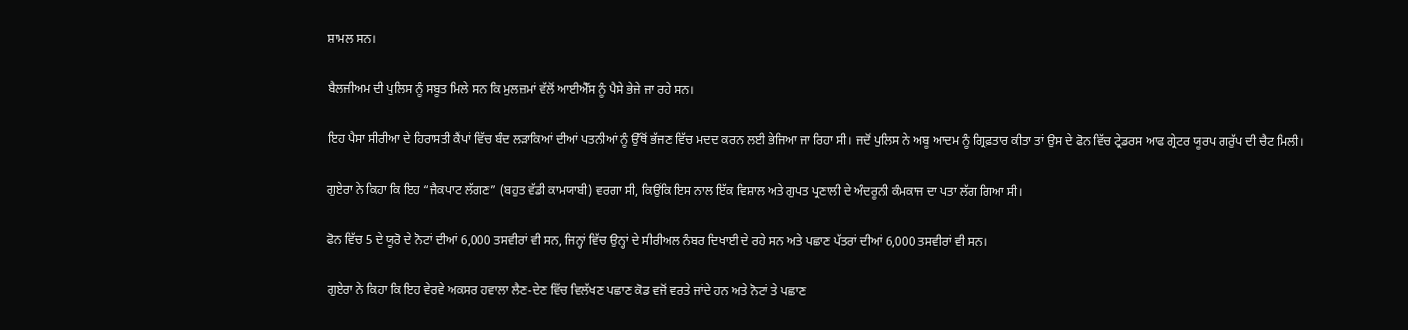ਸ਼ਾਮਲ ਸਨ।

ਬੈਲਜੀਅਮ ਦੀ ਪੁਲਿਸ ਨੂੰ ਸਬੂਤ ਮਿਲੇ ਸਨ ਕਿ ਮੁਲਜ਼ਮਾਂ ਵੱਲੋਂ ਆਈਐੱਸ ਨੂੰ ਪੈਸੇ ਭੇਜੇ ਜਾ ਰਹੇ ਸਨ।

ਇਹ ਪੈਸਾ ਸੀਰੀਆ ਦੇ ਹਿਰਾਸਤੀ ਕੈਂਪਾਂ ਵਿੱਚ ਬੰਦ ਲੜਾਕਿਆਂ ਦੀਆਂ ਪਤਨੀਆਂ ਨੂੰ ਉੱਥੋਂ ਭੱਜਣ ਵਿੱਚ ਮਦਦ ਕਰਨ ਲਈ ਭੇਜਿਆ ਜਾ ਰਿਹਾ ਸੀ। ਜਦੋਂ ਪੁਲਿਸ ਨੇ ਅਬੂ ਆਦਮ ਨੂੰ ਗ੍ਰਿਫ਼ਤਾਰ ਕੀਤਾ ਤਾਂ ਉਸ ਦੇ ਫੋਨ ਵਿੱਚ ਟ੍ਰੇਡਰਸ ਆਫ ਗ੍ਰੇਟਰ ਯੂਰਪ ਗਰੁੱਪ ਦੀ ਚੈਟ ਮਿਲੀ।

ਗੁਏਰਾ ਨੇ ਕਿਹਾ ਕਿ ਇਹ “ਜੈਕਪਾਟ ਲੱਗਣ” (ਬਹੁਤ ਵੱਡੀ ਕਾਮਯਾਬੀ) ਵਰਗਾ ਸੀ, ਕਿਉਂਕਿ ਇਸ ਨਾਲ ਇੱਕ ਵਿਸ਼ਾਲ ਅਤੇ ਗੁਪਤ ਪ੍ਰਣਾਲੀ ਦੇ ਅੰਦਰੂਨੀ ਕੰਮਕਾਜ ਦਾ ਪਤਾ ਲੱਗ ਗਿਆ ਸੀ।

ਫੋਨ ਵਿੱਚ 5 ਦੇ ਯੂਰੋ ਦੇ ਨੋਟਾਂ ਦੀਆਂ 6,000 ਤਸਵੀਰਾਂ ਵੀ ਸਨ, ਜਿਨ੍ਹਾਂ ਵਿੱਚ ਉਨ੍ਹਾਂ ਦੇ ਸੀਰੀਅਲ ਨੰਬਰ ਦਿਖਾਈ ਦੇ ਰਹੇ ਸਨ ਅਤੇ ਪਛਾਣ ਪੱਤਰਾਂ ਦੀਆਂ 6,000 ਤਸਵੀਰਾਂ ਵੀ ਸਨ।

ਗੁਏਰਾ ਨੇ ਕਿਹਾ ਕਿ ਇਹ ਵੇਰਵੇ ਅਕਸਰ ਹਵਾਲਾ ਲੈਣ-ਦੇਣ ਵਿੱਚ ਵਿਲੱਖਣ ਪਛਾਣ ਕੋਡ ਵਜੋਂ ਵਰਤੇ ਜਾਂਦੇ ਹਨ ਅਤੇ ਨੋਟਾਂ ਤੇ ਪਛਾਣ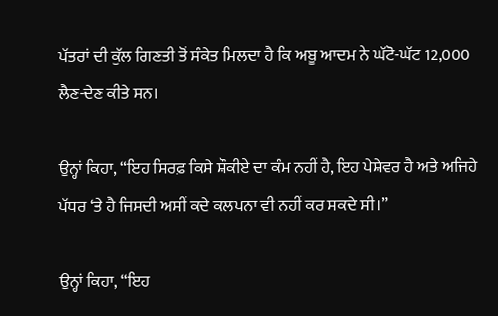ਪੱਤਰਾਂ ਦੀ ਕੁੱਲ ਗਿਣਤੀ ਤੋਂ ਸੰਕੇਤ ਮਿਲਦਾ ਹੈ ਕਿ ਅਬੂ ਆਦਮ ਨੇ ਘੱਟੋ-ਘੱਟ 12,000 ਲੈਣ-ਦੇਣ ਕੀਤੇ ਸਨ।

ਉਨ੍ਹਾਂ ਕਿਹਾ, “ਇਹ ਸਿਰਫ਼ ਕਿਸੇ ਸ਼ੌਕੀਏ ਦਾ ਕੰਮ ਨਹੀਂ ਹੈ, ਇਹ ਪੇਸ਼ੇਵਰ ਹੈ ਅਤੇ ਅਜਿਹੇ ਪੱਧਰ ‘ਤੇ ਹੈ ਜਿਸਦੀ ਅਸੀਂ ਕਦੇ ਕਲਪਨਾ ਵੀ ਨਹੀਂ ਕਰ ਸਕਦੇ ਸੀ।”

ਉਨ੍ਹਾਂ ਕਿਹਾ, “ਇਹ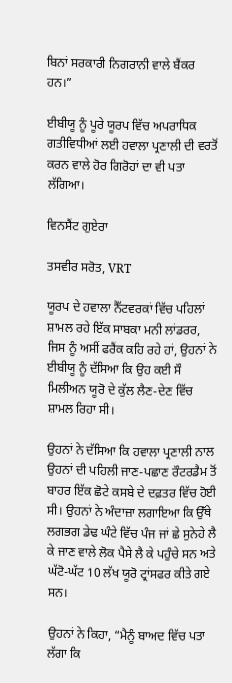ਬਿਨਾਂ ਸਰਕਾਰੀ ਨਿਗਰਾਨੀ ਵਾਲੇ ਬੈਂਕਰ ਹਨ।”

ਈਬੀਯੂ ਨੂੰ ਪੂਰੇ ਯੂਰਪ ਵਿੱਚ ਅਪਰਾਧਿਕ ਗਤੀਵਿਧੀਆਂ ਲਈ ਹਵਾਲਾ ਪ੍ਰਣਾਲੀ ਦੀ ਵਰਤੋਂ ਕਰਨ ਵਾਲੇ ਹੋਰ ਗਿਰੋਹਾਂ ਦਾ ਵੀ ਪਤਾ ਲੱਗਿਆ।

ਵਿਨਸੈਂਟ ਗੁਏਰਾ

ਤਸਵੀਰ ਸਰੋਤ, VRT

ਯੂਰਪ ਦੇ ਹਵਾਲਾ ਨੈੱਟਵਰਕਾਂ ਵਿੱਚ ਪਹਿਲਾਂ ਸ਼ਾਮਲ ਰਹੇ ਇੱਕ ਸਾਬਕਾ ਮਨੀ ਲਾਂਡਰਰ, ਜਿਸ ਨੂੰ ਅਸੀਂ ਫਰੈਂਕ ਕਹਿ ਰਹੇ ਹਾਂ, ਉਹਨਾਂ ਨੇ ਈਬੀਯੂ ਨੂੰ ਦੱਸਿਆ ਕਿ ਉਹ ਕਈ ਸੌ ਮਿਲੀਅਨ ਯੂਰੋ ਦੇ ਕੁੱਲ ਲੈਣ-ਦੇਣ ਵਿੱਚ ਸ਼ਾਮਲ ਰਿਹਾ ਸੀ।

ਉਹਨਾਂ ਨੇ ਦੱਸਿਆ ਕਿ ਹਵਾਲਾ ਪ੍ਰਣਾਲੀ ਨਾਲ ਉਹਨਾਂ ਦੀ ਪਹਿਲੀ ਜਾਣ-ਪਛਾਣ ਰੌਟਰਡੈਮ ਤੋਂ ਬਾਹਰ ਇੱਕ ਛੋਟੇ ਕਸਬੇ ਦੇ ਦਫ਼ਤਰ ਵਿੱਚ ਹੋਈ ਸੀ। ਉਹਨਾਂ ਨੇ ਅੰਦਾਜ਼ਾ ਲਗਾਇਆ ਕਿ ਉੱਥੇ ਲਗਭਗ ਡੇਢ ਘੰਟੇ ਵਿੱਚ ਪੰਜ ਜਾਂ ਛੇ ਸੁਨੇਹੇ ਲੈ ਕੇ ਜਾਣ ਵਾਲੇ ਲੋਕ ਪੈਸੇ ਲੈ ਕੇ ਪਹੁੰਚੇ ਸਨ ਅਤੇ ਘੱਟੋ-ਘੱਟ 10 ਲੱਖ ਯੂਰੋ ਟ੍ਰਾਂਸਫਰ ਕੀਤੇ ਗਏ ਸਨ।

ਉਹਨਾਂ ਨੇ ਕਿਹਾ, “ਮੈਨੂੰ ਬਾਅਦ ਵਿੱਚ ਪਤਾ ਲੱਗਾ ਕਿ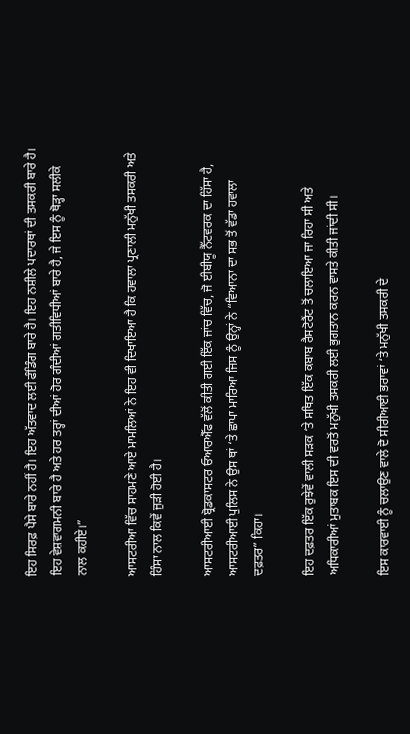ਇਹ ਸਿਰਫ਼ ਪੈਸੇ ਬਾਰੇ ਨਹੀਂ ਹੈ। ਇਹ ਅੱਤਵਾਦ ਲਈ ਫੰਡਿੰਗ ਬਾਰੇ ਹੈ। ਇਹ ਨਸ਼ੀਲੇ ਪਦਾਰਥਾਂ ਦੀ ਤਸਕਰੀ ਬਾਰੇ ਹੈ। ਇਹ ਵੇਸ਼ਵਾਗਮਨੀ ਬਾਰੇ ਹੈ ਅਤੇ ਹਰ ਤਰ੍ਹਾਂ ਦੀਆਂ ਹੋਰ ਗੰਦੀਆਂ ਗਤੀਵਿਧੀਆਂ ਬਾਰੇ ਹੈ, ਜੇ ਇਸ ਨੂੰ ਥੋੜ੍ਹਾ ਸਲੀਕੇ ਨਾਲ ਕਹੀਏ।”

ਆਸਟਰੀਆ ਵਿੱਚ ਸਾਹਮਣੇ ਆਏ ਮਾਮਲਿਆਂ ਨੇ ਇਹ ਵੀ ਦਿਖਾਇਆ ਹੈ ਕਿ ਹਵਾਲਾ ਪ੍ਰਣਾਲੀ ਮਨੁੱਖੀ ਤਸਕਰੀ ਅਤੇ ਹਿੰਸਾ ਨਾਲ ਕਿਵੇਂ ਜੁੜੀ ਹੋਈ ਹੈ।

ਆਸਟਰੀਆਈ ਬ੍ਰੋਡਕਾਸਟਰ ਓਆਰਐੱਫ ਵੱਲੋਂ ਕੀਤੀ ਗਈ ਇੱਕ ਜਾਂਚ ਵਿੱਚ, ਜੋ ਈਬੀਯੂ ਨੈੱਟਵਰਕ ਦਾ ਹਿੱਸਾ ਹੈ, ਆਸਟਰੀਆਈ ਪੁਲਿਸ ਨੇ ਉਸ ਥਾਂ ‘ਤੇ ਛਾਪਾ ਮਾਰਿਆ ਜਿਸ ਨੂੰ ਉਨ੍ਹਾਂ ਨੇ “ਵਿਆਨਾ ਦਾ ਸਭ ਤੋਂ ਵੱਡਾ ਹਵਾਲਾ ਦਫ਼ਤਰ” ਕਿਹਾ।

ਇਹ ਦਫ਼ਤਰ ਇੱਕ ਰੁਝੇਵੇਂ ਵਾਲੀ ਸੜਕ ‘ਤੇ ਸਥਿਤ ਇੱਕ ਕਬਾਬ ਰੈਸਟੋਰੈਂਟ ਤੋਂ ਚਲਾਇਆ ਜਾ ਰਿਹਾ ਸੀ ਅਤੇ ਅਧਿਕਾਰੀਆਂ ਮੁਤਾਬਕ ਇਸ ਦੀ ਵਰਤੋਂ ਮਨੁੱਖੀ ਤਸਕਰੀ ਲਈ ਭੁਗਤਾਨ ਕਰਨ ਵਾਸਤੇ ਕੀਤੀ ਜਾਂਦੀ ਸੀ।

ਇਸ ਕਾਰਵਾਈ ਨੂੰ ਚਲਾਉਣ ਵਾਲੇ ਦੋ ਸੀਰੀਆਈ ਭਰਾਵਾਂ ‘ਤੇ ਮਨੁੱਖੀ ਤਸਕਰੀ ਦੇ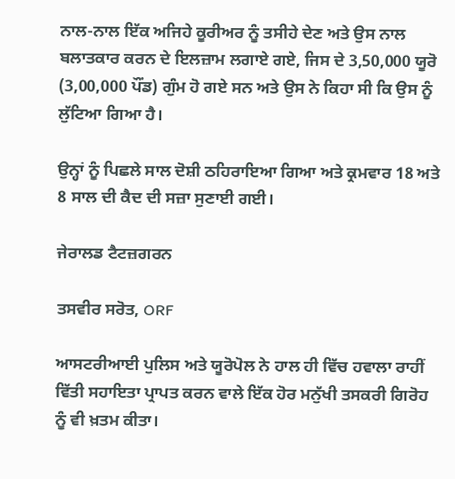ਨਾਲ-ਨਾਲ ਇੱਕ ਅਜਿਹੇ ਕੂਰੀਅਰ ਨੂੰ ਤਸੀਹੇ ਦੇਣ ਅਤੇ ਉਸ ਨਾਲ ਬਲਾਤਕਾਰ ਕਰਨ ਦੇ ਇਲਜ਼ਾਮ ਲਗਾਏ ਗਏ, ਜਿਸ ਦੇ 3,50,000 ਯੂਰੋ (3,00,000 ਪੌਂਡ) ਗੁੰਮ ਹੋ ਗਏ ਸਨ ਅਤੇ ਉਸ ਨੇ ਕਿਹਾ ਸੀ ਕਿ ਉਸ ਨੂੰ ਲੁੱਟਿਆ ਗਿਆ ਹੈ।

ਉਨ੍ਹਾਂ ਨੂੰ ਪਿਛਲੇ ਸਾਲ ਦੋਸ਼ੀ ਠਹਿਰਾਇਆ ਗਿਆ ਅਤੇ ਕ੍ਰਮਵਾਰ 18 ਅਤੇ 8 ਸਾਲ ਦੀ ਕੈਦ ਦੀ ਸਜ਼ਾ ਸੁਣਾਈ ਗਈ।

ਜੇਰਾਲਡ ਟੈਟਜ਼ਗਰਨ

ਤਸਵੀਰ ਸਰੋਤ, ORF

ਆਸਟਰੀਆਈ ਪੁਲਿਸ ਅਤੇ ਯੂਰੋਪੋਲ ਨੇ ਹਾਲ ਹੀ ਵਿੱਚ ਹਵਾਲਾ ਰਾਹੀਂ ਵਿੱਤੀ ਸਹਾਇਤਾ ਪ੍ਰਾਪਤ ਕਰਨ ਵਾਲੇ ਇੱਕ ਹੋਰ ਮਨੁੱਖੀ ਤਸਕਰੀ ਗਿਰੋਹ ਨੂੰ ਵੀ ਖ਼ਤਮ ਕੀਤਾ।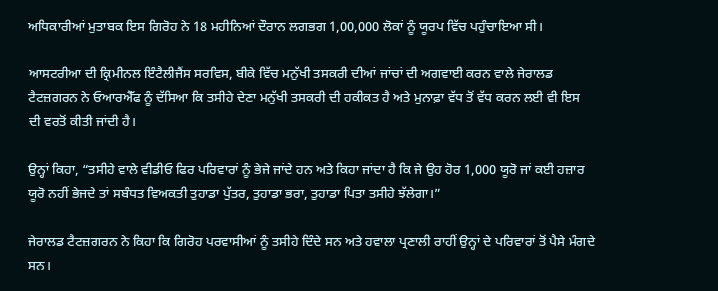ਅਧਿਕਾਰੀਆਂ ਮੁਤਾਬਕ ਇਸ ਗਿਰੋਹ ਨੇ 18 ਮਹੀਨਿਆਂ ਦੌਰਾਨ ਲਗਭਗ 1,00,000 ਲੋਕਾਂ ਨੂੰ ਯੂਰਪ ਵਿੱਚ ਪਹੁੰਚਾਇਆ ਸੀ।

ਆਸਟਰੀਆ ਦੀ ਕ੍ਰਿਮੀਨਲ ਇੰਟੈਲੀਜੈਂਸ ਸਰਵਿਸ, ਬੀਕੇ ਵਿੱਚ ਮਨੁੱਖੀ ਤਸਕਰੀ ਦੀਆਂ ਜਾਂਚਾਂ ਦੀ ਅਗਵਾਈ ਕਰਨ ਵਾਲੇ ਜੇਰਾਲਡ ਟੈਟਜ਼ਗਰਨ ਨੇ ਓਆਰਐੱਫ ਨੂੰ ਦੱਸਿਆ ਕਿ ਤਸੀਹੇ ਦੇਣਾ ਮਨੁੱਖੀ ਤਸਕਰੀ ਦੀ ਹਕੀਕਤ ਹੈ ਅਤੇ ਮੁਨਾਫ਼ਾ ਵੱਧ ਤੋਂ ਵੱਧ ਕਰਨ ਲਈ ਵੀ ਇਸ ਦੀ ਵਰਤੋਂ ਕੀਤੀ ਜਾਂਦੀ ਹੈ।

ਉਨ੍ਹਾਂ ਕਿਹਾ, “ਤਸੀਹੇ ਵਾਲੇ ਵੀਡੀਓ ਫਿਰ ਪਰਿਵਾਰਾਂ ਨੂੰ ਭੇਜੇ ਜਾਂਦੇ ਹਨ ਅਤੇ ਕਿਹਾ ਜਾਂਦਾ ਹੈ ਕਿ ਜੇ ਉਹ ਹੋਰ 1,000 ਯੂਰੋ ਜਾਂ ਕਈ ਹਜ਼ਾਰ ਯੂਰੋ ਨਹੀਂ ਭੇਜਦੇ ਤਾਂ ਸਬੰਧਤ ਵਿਅਕਤੀ ਤੁਹਾਡਾ ਪੁੱਤਰ, ਤੁਹਾਡਾ ਭਰਾ, ਤੁਹਾਡਾ ਪਿਤਾ ਤਸੀਹੇ ਝੱਲੇਗਾ।”

ਜੇਰਾਲਡ ਟੈਟਜ਼ਗਰਨ ਨੇ ਕਿਹਾ ਕਿ ਗਿਰੋਹ ਪਰਵਾਸੀਆਂ ਨੂੰ ਤਸੀਹੇ ਦਿੰਦੇ ਸਨ ਅਤੇ ਹਵਾਲਾ ਪ੍ਰਣਾਲੀ ਰਾਹੀਂ ਉਨ੍ਹਾਂ ਦੇ ਪਰਿਵਾਰਾਂ ਤੋਂ ਪੈਸੇ ਮੰਗਦੇ ਸਨ।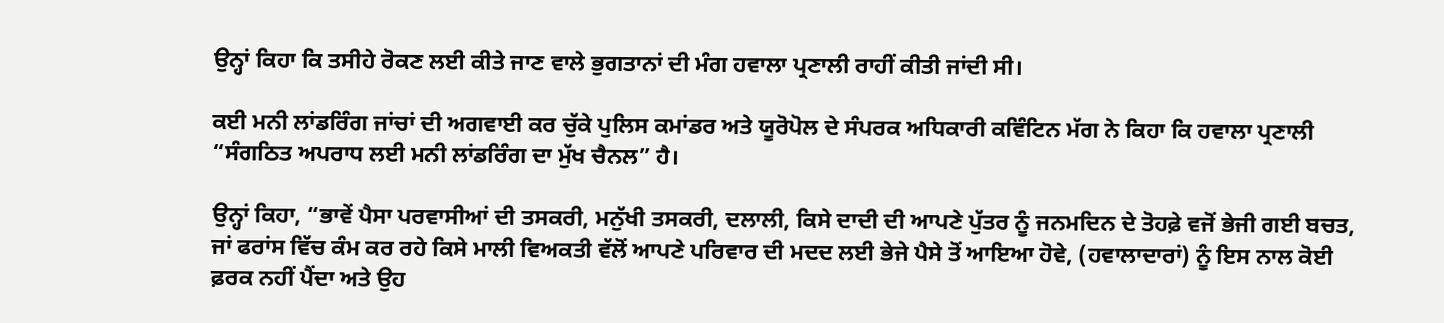ਉਨ੍ਹਾਂ ਕਿਹਾ ਕਿ ਤਸੀਹੇ ਰੋਕਣ ਲਈ ਕੀਤੇ ਜਾਣ ਵਾਲੇ ਭੁਗਤਾਨਾਂ ਦੀ ਮੰਗ ਹਵਾਲਾ ਪ੍ਰਣਾਲੀ ਰਾਹੀਂ ਕੀਤੀ ਜਾਂਦੀ ਸੀ।

ਕਈ ਮਨੀ ਲਾਂਡਰਿੰਗ ਜਾਂਚਾਂ ਦੀ ਅਗਵਾਈ ਕਰ ਚੁੱਕੇ ਪੁਲਿਸ ਕਮਾਂਡਰ ਅਤੇ ਯੂਰੋਪੋਲ ਦੇ ਸੰਪਰਕ ਅਧਿਕਾਰੀ ਕਵਿੰਟਿਨ ਮੱਗ ਨੇ ਕਿਹਾ ਕਿ ਹਵਾਲਾ ਪ੍ਰਣਾਲੀ “ਸੰਗਠਿਤ ਅਪਰਾਧ ਲਈ ਮਨੀ ਲਾਂਡਰਿੰਗ ਦਾ ਮੁੱਖ ਚੈਨਲ” ਹੈ।

ਉਨ੍ਹਾਂ ਕਿਹਾ, “ਭਾਵੇਂ ਪੈਸਾ ਪਰਵਾਸੀਆਂ ਦੀ ਤਸਕਰੀ, ਮਨੁੱਖੀ ਤਸਕਰੀ, ਦਲਾਲੀ, ਕਿਸੇ ਦਾਦੀ ਦੀ ਆਪਣੇ ਪੁੱਤਰ ਨੂੰ ਜਨਮਦਿਨ ਦੇ ਤੋਹਫ਼ੇ ਵਜੋਂ ਭੇਜੀ ਗਈ ਬਚਤ, ਜਾਂ ਫਰਾਂਸ ਵਿੱਚ ਕੰਮ ਕਰ ਰਹੇ ਕਿਸੇ ਮਾਲੀ ਵਿਅਕਤੀ ਵੱਲੋਂ ਆਪਣੇ ਪਰਿਵਾਰ ਦੀ ਮਦਦ ਲਈ ਭੇਜੇ ਪੈਸੇ ਤੋਂ ਆਇਆ ਹੋਵੇ, (ਹਵਾਲਾਦਾਰਾਂ) ਨੂੰ ਇਸ ਨਾਲ ਕੋਈ ਫ਼ਰਕ ਨਹੀਂ ਪੈਂਦਾ ਅਤੇ ਉਹ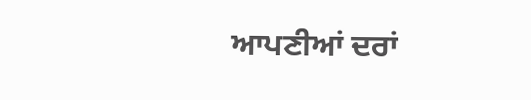ਆਪਣੀਆਂ ਦਰਾਂ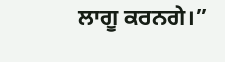ਲਾਗੂ ਕਰਨਗੇ।”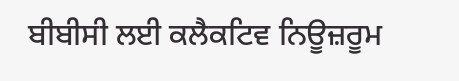ਬੀਬੀਸੀ ਲਈ ਕਲੈਕਟਿਵ ਨਿਊਜ਼ਰੂਮ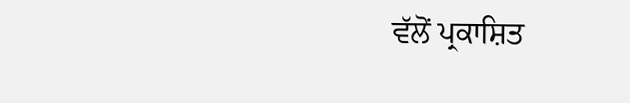ਵੱਲੋਂ ਪ੍ਰਕਾਸ਼ਿਤ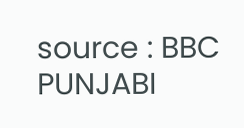source : BBC PUNJABI